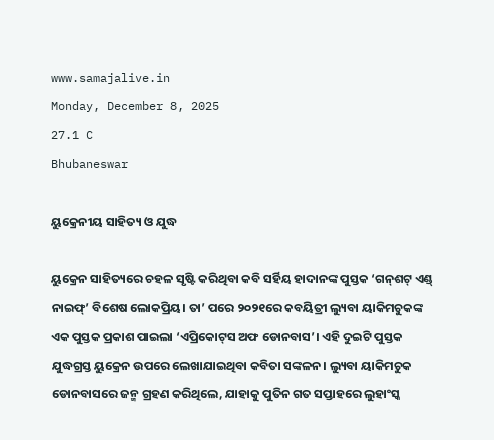www.samajalive.in
Monday, December 8, 2025
27.1 C
Bhubaneswar

ୟୁକ୍ରେନୀୟ ସାହିତ୍ୟ ଓ ଯୁଦ୍ଧ

ୟୁକ୍ରେନ ସାହିତ୍ୟରେ ଚହଳ ସୃଷ୍ଟି କରିଥିବା କବି ସର୍ହିୟ ହାଦାନଙ୍କ ପୁସ୍ତକ ‘ଗନ୍‌ଶଟ୍‌ ଏଣ୍ଡ୍‌ ନାଇଫ୍‌’ ବିଶେଷ ଲୋକପ୍ରିୟ। ତା’ ପରେ ୨୦୨୧ରେ କବୟିତ୍ରୀ ଲ୍ୟୁବା ୟାକିମଚୁକଙ୍କ ଏକ ପୁସ୍ତକ ପ୍ରକାଶ ପାଇଲା ‘ଏପ୍ରିକୋଟ୍‌ସ ଅଫ ଡୋନବାସ’। ଏହି ଦୁଇଟି ପୁସ୍ତକ ଯୁଦ୍ଧଗ୍ରସ୍ତ ୟୁକ୍ରେନ ଉପରେ ଲେଖାଯାଇଥିବା କବିତା ସଙ୍କଳନ। ଲ୍ୟୁବା ୟାକିମଚୁକ ଡୋନବାସରେ ଜନ୍ମ ଗ୍ରହଣ କରିଥିଲେ, ଯାହାକୁ ପୁତିନ ଗତ ସପ୍ତାହରେ ଲୁହାଂସ୍କ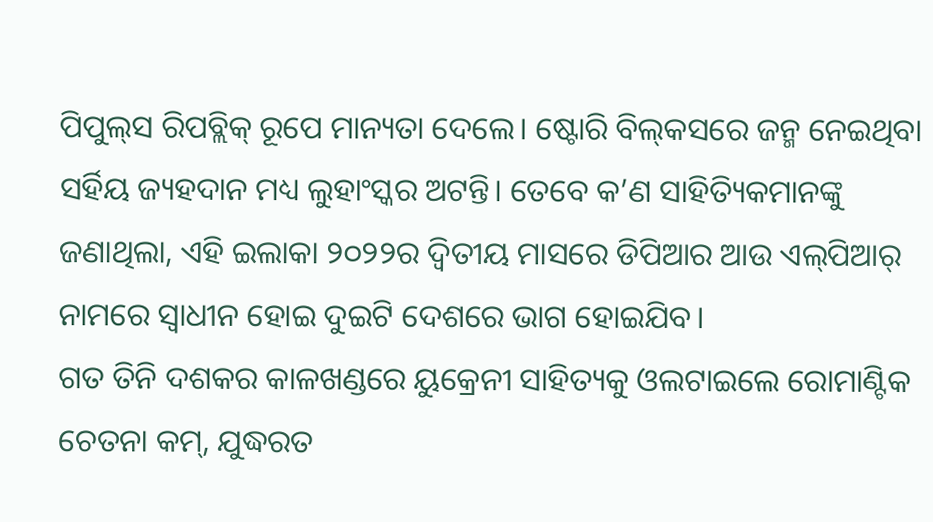ପିପୁଲ୍‌ସ ରିପବ୍ଲିକ୍‍ ରୂପେ ମାନ୍ୟତା ଦେଲେ। ଷ୍ଟୋରି ବିଲ୍‍କସରେ ଜନ୍ମ ନେଇଥିବା ସର୍ହିୟ ଜ୍ୟହଦାନ ମଧ୍ୟ ଲୁହାଂସ୍କର ଅଟନ୍ତି। ତେବେ କ’ଣ ସାହିତ୍ୟିକମାନଙ୍କୁ ଜଣାଥିଲା, ଏହି ଇଲାକା ୨୦୨୨ର ଦ୍ୱିତୀୟ ମାସରେ ଡିପିଆର ଆଉ ଏଲ୍‌ପିଆର୍‌ ନାମରେ ସ୍ୱାଧୀନ ହୋଇ ଦୁଇଟି ଦେଶରେ ଭାଗ ହୋଇଯିବ।
ଗତ ତିନି ଦଶକର କାଳଖଣ୍ଡରେ ୟୁକ୍ରେନୀ ସାହିତ୍ୟକୁ ଓଲଟାଇଲେ ରୋମାଣ୍ଟିକ ଚେତନା କମ୍‍, ଯୁଦ୍ଧରତ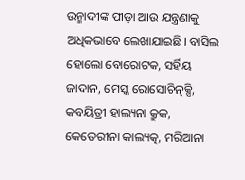ଉନ୍ମାଦୀଙ୍କ ପୀଡ଼ା ଆଉ ଯନ୍ତ୍ରଣାକୁ ଅଧିକଭାବେ ଲେଖାଯାଇଛି। ବାସିଲ ହୋଲୋ ବୋରୋଟକ, ସର୍ହିୟ ଜାଦାନ, ମେସ୍କ ରୋସୋଚିନ୍‍କ୍ସି, କବୟିତ୍ରୀ ହାଲ୍ୟନା କ୍ରୁକ, କେତେରୀନା କାଲ୍ୟତ୍କ, ମରିଆନା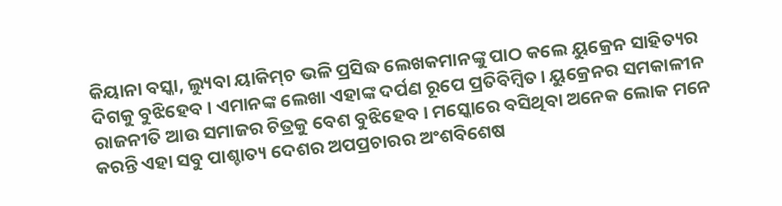କିୟାନା ବସ୍କା, ଲ୍ୟୁବା ୟାକିମ୍‍ଚ ଭଳି ପ୍ରସିଦ୍ଧ ଲେଖକମାନଙ୍କୁ ପାଠ କଲେ ୟୁକ୍ରେନ ସାହିତ୍ୟର ଦିଗକୁ ବୁଝିହେବ। ଏମାନଙ୍କ ଲେଖା ଏହାଙ୍କ ଦର୍ପଣ ରୂପେ ପ୍ରତିବିମ୍ବିତ। ୟୁକ୍ରେନର ସମକାଳୀନ ରାଜନୀତି ଆଉ ସମାଜର ଚିତ୍ରକୁ ବେଶ ବୁଝିହେବ। ମସ୍କୋରେ ବସିଥିବା ଅନେକ ଲୋକ ମନେ କରନ୍ତି ଏହା ସବୁ ପାଶ୍ଚାତ୍ୟ ଦେଶର ଅପପ୍ରଚାରର ଅଂଶବିଶେଷ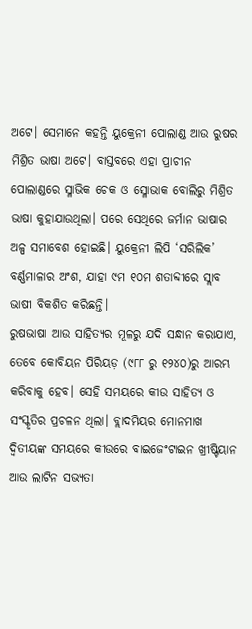ଅଟେ। ସେମାନେ କହନ୍ତି ୟୁକ୍ରେନୀ ପୋଲାଣ୍ଡ ଆଉ ରୁଷର ମିଶ୍ରିତ ଭାଷା ଅଟେ। ବାସ୍ତବରେ ଏହା ପ୍ରାଚୀନ ପୋଲାଣ୍ଡରେ ସ୍ଳାଭିକ ଚେକ ଓ ସ୍ଳୋଭାକ ବୋଲିରୁ ମିଶ୍ରିତ ଭାଷା କୁହାଯାଉଥିଲା। ପରେ ସେଥିରେ ଜର୍ମାନ ଭାଷାର ଅଳ୍ପ ସମାବେଶ ହୋଇଛି। ୟୁକ୍ରେନୀ ଲିପି ‘ସରିଲିକ’ ବର୍ଣ୍ଣମାଳାର ଅଂଶ, ଯାହା ୯ମ ୧୦ମ ଶତାବ୍ଦୀରେ ସ୍ଲାବ ଭାଷୀ ବିକଶିତ କରିଛନ୍ତି।
ରୁଷଭାଷା ଆଉ ସାହିତ୍ୟର ମୂଳରୁ ଯଦି ସନ୍ଧାନ କରାଯାଏ, ତେବେ କୋବିୟନ ପିରିୟଡ଼ (୯୮୮ ରୁ ୧୨୪୦)ରୁ ଆରମ୍ଭ କରିବାକୁ ହେବ। ସେହି ସମୟରେ କୀଉ ସାହିତ୍ୟ ଓ ସଂସ୍କୃତିର ପ୍ରଚଳନ ଥିଲା। ବ୍ଲାଦମିୟର ମୋନମାଖ ଦ୍ୱିତୀୟଙ୍କ ସମୟରେ କୀଉରେ ବାଇଜେଂଟାଇନ ଖ୍ରୀଷ୍ଟିୟାନ ଆଉ ଲାଟିନ ସଭ୍ୟତା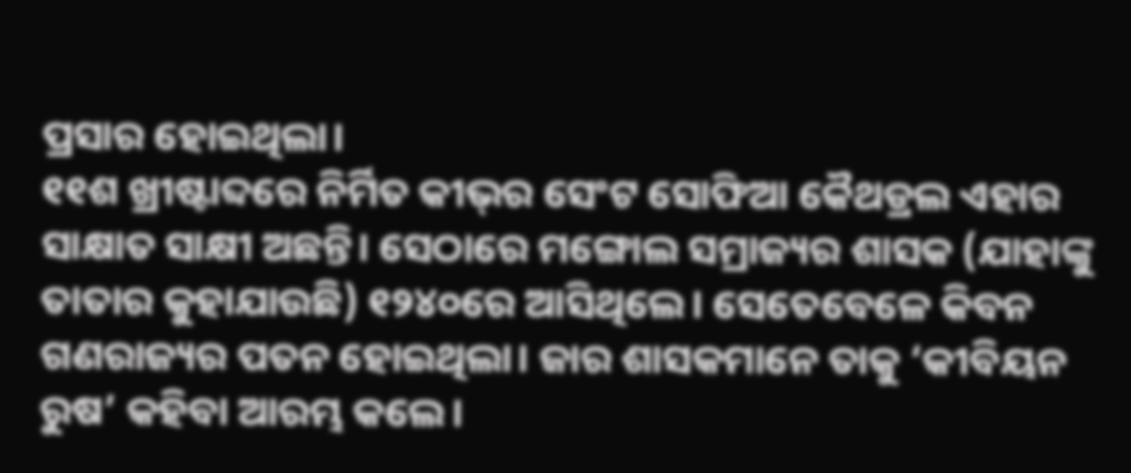ପ୍ରସାର ହୋଇଥିଲା।
୧୧ଶ ଖ୍ରୀଷ୍ଟାବ୍ଦରେ ନିର୍ମିତ କୀଭ୍‌ର ସେଂଟ ସୋଫିଆ କୈଥଡ୍ରଲ ଏହାର ସାକ୍ଷାତ ସାକ୍ଷୀ ଅଛନ୍ତି। ସେଠାରେ ମଙ୍ଗୋଲ ସମ୍ରାଜ୍ୟର ଶାସକ (ଯାହାଙ୍କୁ ତାତାର କୁହାଯାଉଛି) ୧୨୪୦ରେ ଆସିଥିଲେ। ସେତେବେଳେ କିବନ ଗଣରାଜ୍ୟର ପତନ ହୋଇଥିଲା। ଜାର ଶାସକମାନେ ତାକୁ ‘କୀବିୟନ ରୁଷ’ କହିବା ଆରମ୍ଭ କଲେ।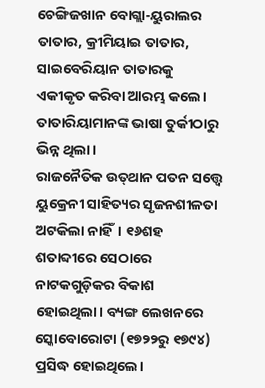ଚେଙ୍ଗିଜଖାନ ବୋଗ୍ଲା-ୟୁରାଲର ତାତାର, କ୍ରୀମିୟାଇ ତାତାର, ସାଇବେରିୟାନ ତାତାରକୁ ଏକୀକୃତ କରିବା ଆରମ୍ଭ କଲେ। ତାତାରିୟାମାନଙ୍କ ଭାଷା ତୁର୍କୀଠାରୁ ଭିନ୍ନ ଥିଲା।
ରାଜନୈତିକ ଉତ୍‍ଥାନ ପତନ ସତ୍ତ୍ବେ ୟୁକ୍ରେନୀ ସାହିତ୍ୟର ସୃଜନଶୀଳତା ଅଟକିଲା ନାହିଁ। ୧୬ଶହ ଶତାବ୍ଦୀରେ ସେଠାରେ ନାଟକଗୁଡ଼ିକର ବିକାଶ ହୋଇଥିଲା। ବ୍ୟଙ୍ଗ ଲେଖନରେ ସ୍କୋବୋରୋଟା (୧୭୨୨ରୁ ୧୭୯୪) ପ୍ରସିଦ୍ଧ ହୋଇଥିଲେ।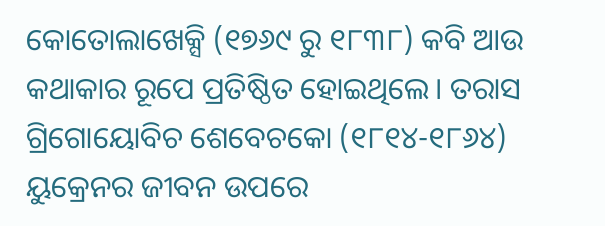କୋତୋଲାଖେକ୍ସି (୧୭୬୯ ରୁ ୧୮୩୮) କବି ଆଉ କଥାକାର ରୂପେ ପ୍ରତିଷ୍ଠିତ ହୋଇଥିଲେ। ତରାସ ଗ୍ରିଗୋୟୋବିଚ ଶେବେଚକୋ (୧୮୧୪-୧୮୬୪) ୟୁକ୍ରେନର ଜୀବନ ଉପରେ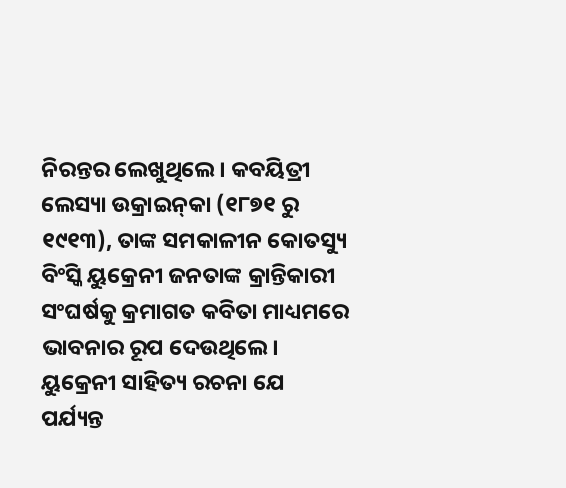ନିରନ୍ତର ଲେଖୁଥିଲେ। କବୟିତ୍ରୀ ଲେସ୍ୟା ଉକ୍ରାଇନ୍‍କା (୧୮୭୧ ରୁ ୧୯୧୩), ତାଙ୍କ ସମକାଳୀନ କୋତସ୍ୟୁ ବିଂସ୍କି ୟୁକ୍ରେନୀ ଜନତାଙ୍କ କ୍ରାନ୍ତିକାରୀ ସଂଘର୍ଷକୁ କ୍ରମାଗତ କବିତା ମାଧ୍ୟମରେ ଭାବନାର ରୂପ ଦେଉଥିଲେ। ୟୁକ୍ରେନୀ ସାହିତ୍ୟ ରଚନା ଯେ ପର୍ଯ୍ୟନ୍ତ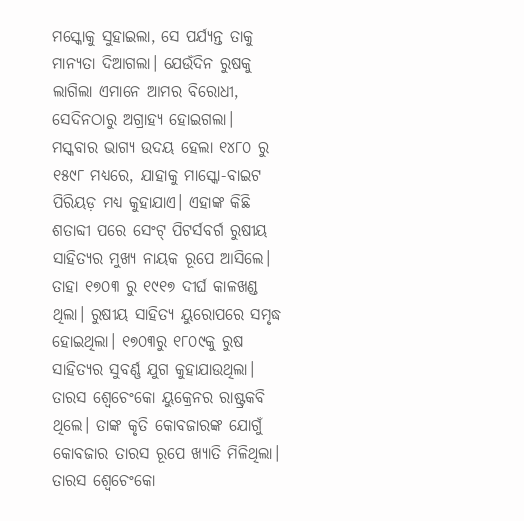ମସ୍କୋକୁ ସୁହାଇଲା, ସେ ପର୍ଯ୍ୟନ୍ତ ତାକୁ ମାନ୍ୟତା ଦିଆଗଲା। ଯେଉଁଦିନ ରୁଷକୁ ଲାଗିଲା ଏମାନେ ଆମର ବିରୋଧୀ, ସେଦିନଠାରୁ ଅଗ୍ରାହ୍ୟ ହୋଇଗଲା।
ମସ୍କବାର ଭାଗ୍ୟ ଉଦୟ ହେଲା ୧୪୮୦ ରୁ ୧୫୯୮ ମଧ୍ୟରେ, ଯାହାକୁ ମାସ୍କୋ-ବାଇଟ ପିରିୟଡ଼ ମଧ୍ୟ କୁହାଯାଏ। ଏହାଙ୍କ କିଛି ଶତାବ୍ଦୀ ପରେ ସେଂଟ୍‍ ପିଟର୍ସବର୍ଗ ରୁଷୀୟ ସାହିତ୍ୟର ମୁଖ୍ୟ ନାୟକ ରୂପେ ଆସିଲେ। ତାହା ୧୭୦୩ ରୁ ୧୯୧୭ ଦୀର୍ଘ କାଳଖଣ୍ଡ ଥିଲା। ରୁଷୀୟ ସାହିତ୍ୟ ୟୁରୋପରେ ସମୃଦ୍ଧ ହୋଇଥିଲା। ୧୭୦୩ରୁ ୧୮୦୯କୁ ରୁଷ ସାହିତ୍ୟର ସୁବର୍ଣ୍ଣ ଯୁଗ କୁହାଯାଉଥିଲା। ତାରସ ଶ୍ୱେଚେଂକୋ ୟୁକ୍ରେନର ରାଷ୍ଟ୍ରକବି ଥିଲେ। ତାଙ୍କ କୃତି କୋବଜାରଙ୍କ ଯୋଗୁଁ କୋବଜାର ତାରସ ରୂପେ ଖ୍ୟାତି ମିଳିଥିଲା। ତାରସ ଶ୍ୱେଚେଂକୋ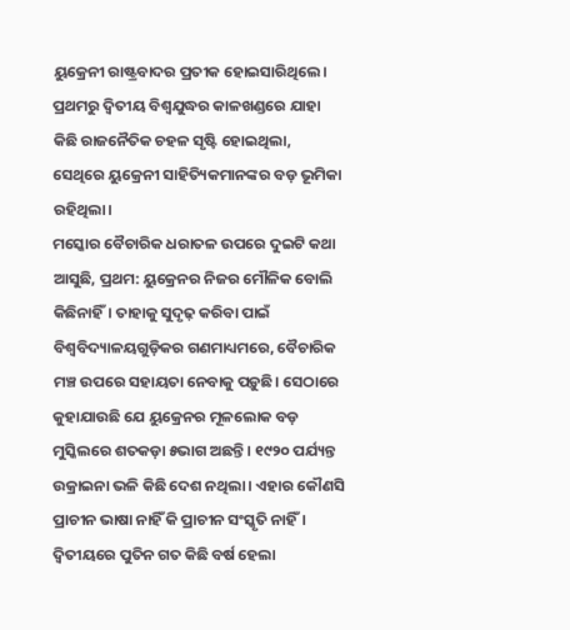ୟୁକ୍ରେନୀ ରାଷ୍ଟ୍ରବାଦର ପ୍ରତୀକ ହୋଇସାରିଥିଲେ। ପ୍ରଥମରୁ ଦ୍ୱିତୀୟ ବିଶ୍ବଯୁଦ୍ଧର କାଳଖଣ୍ଡରେ ଯାହା କିଛି ରାଜନୈତିକ ଚହଳ ସୃଷ୍ଟି ହୋଇଥିଲା, ସେଥିରେ ୟୁକ୍ରେନୀ ସାହିତ୍ୟିକମାନଙ୍କର ବଡ଼ ଭୂମିକା ରହିଥିଲା।
ମସ୍କୋର ବୈଚାରିକ ଧରାତଳ ଉପରେ ଦୁଇଟି କଥା ଆସୁଛି, ପ୍ରଥମ: ୟୁକ୍ରେନର ନିଜର ମୌଳିକ ବୋଲି କିଛିନାହିଁ। ତାହାକୁ ସୁଦୃଢ଼ କରିବା ପାଇଁ ବିଶ୍ୱବିଦ୍ୟାଳୟଗୁଡ଼ିକର ଗଣମାଧ୍ୟମରେ, ବୈଚାରିକ ମଞ୍ଚ ଉପରେ ସହାୟତା ନେବାକୁ ପଡ଼ୁଛି। ସେଠାରେ କୁହାଯାଉଛି ଯେ ୟୁକ୍ରେନର ମୂଳଲୋକ ବଡ଼ ମୁସ୍କିଲରେ ଶତକଡ଼ା ୫ଭାଗ ଅଛନ୍ତି। ୧୯୨୦ ପର୍ଯ୍ୟନ୍ତ ଉକ୍ରାଇନା ଭଳି କିଛି ଦେଶ ନଥିଲା। ଏହାର କୌଣସି ପ୍ରାଚୀନ ଭାଷା ନାହିଁ କି ପ୍ରାଚୀନ ସଂସ୍କୃତି ନାହିଁ। ଦ୍ୱିତୀୟରେ ପୁତିନ ଗତ କିଛି ବର୍ଷ ହେଲା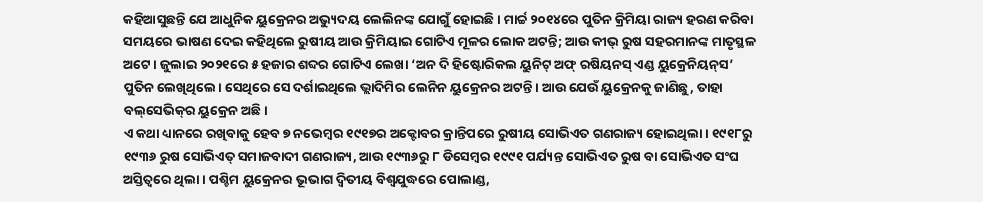କହିଆସୁଛନ୍ତି ଯେ ଆଧୁନିକ ୟୁକ୍ରେନର ଅଭ୍ୟୁଦୟ ଲେଲିନଙ୍କ ଯୋଗୁଁ ହୋଇଛି। ମାର୍ଚ୍ଚ ୨୦୧୪ରେ ପୁତିନ କ୍ରିମିୟା ରାଜ୍ୟ ହରଣ କରିବା ସମୟରେ ଭାଷଣ ଦେଇ କହିଥିଲେ ରୁଷୀୟ ଆଉ କ୍ରିମିୟାଇ ଗୋଟିଏ ମୂଳର ଲୋକ ଅଟନ୍ତି; ଆଉ କୀଭ୍‌ ରୁଷ ସହରମାନଙ୍କ ମାତୃସ୍ଥଳ ଅଟେ। ଜୁଲାଇ ୨୦୨୧ରେ ୫ ହଜାର ଶବ୍ଦର ଗୋଟିଏ ଲେଖା ‘ଅନ ଦି ହିଷ୍ଟୋରିକଲ ୟୁନିଟ୍‍ ଅଫ୍‍ ରଷିୟନସ୍‍ ଏଣ୍ଡ ୟୁକ୍ରେନିୟନ୍‌ସ’ ପୁତିନ ଲେଖିଥିଲେ। ସେଥିରେ ସେ ଦର୍ଶାଇଥିଲେ ଭ୍ଲାଦିମିର ଲେନିନ ୟୁକ୍ରେନର ଅଟନ୍ତି। ଆଉ ଯେଉଁ ୟୁକ୍ରେନକୁ ଜାଣିଛୁ, ତାହା ବଲ୍‌ସେଭିକ୍‌ର ୟୁକ୍ରେନ ଅଛି।
ଏ କଥା ଧ୍ୟାନରେ ରଖିବାକୁ ହେବ ୭ ନଭେମ୍ବର ୧୯୧୭ର ଅକ୍ଟୋବର କ୍ରାନ୍ତିପରେ ରୁଷୀୟ ସୋଭିଏତ ଗଣରାଜ୍ୟ ହୋଇଥିଲା। ୧୯୧୮ରୁ ୧୯୩୬ ରୁଷ ସୋଭିଏତ୍‍ ସମାଜବାଦୀ ଗଣରାଜ୍ୟ, ଆଉ ୧୯୩୬ରୁ ୮ ଡିସେମ୍ବର ୧୯୯୧ ପର୍ଯ୍ୟନ୍ତ ସୋଭିଏତ ରୁଷ ବା ସୋଭିଏତ ସଂଘ ଅସ୍ତିତ୍ୱରେ ଥିଲା। ପଶ୍ଚିମ ୟୁକ୍ରେନର ଭୂଭାଗ ଦ୍ୱିତୀୟ ବିଶ୍ୱଯୁଦ୍ଧରେ ପୋଲାଣ୍ଡ,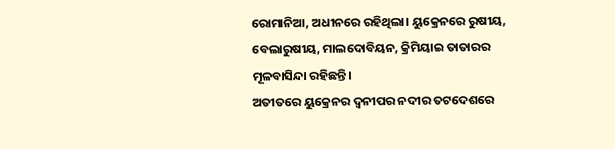ରୋମାନିଆ, ଅଧୀନରେ ରହିଥିଲା। ୟୁକ୍ରେନରେ ରୁଷୀୟ, ବେଲାରୁଷୀୟ, ମାଲଦୋବିୟନ, କ୍ରିମିୟାଇ ତାତାରର ମୂଳବାସିନ୍ଦା ରହିଛନ୍ତି।
ଅତୀତରେ ୟୁକ୍ରେନର ଦ୍ୱନୀପର ନଦୀର ତଟଦେଶରେ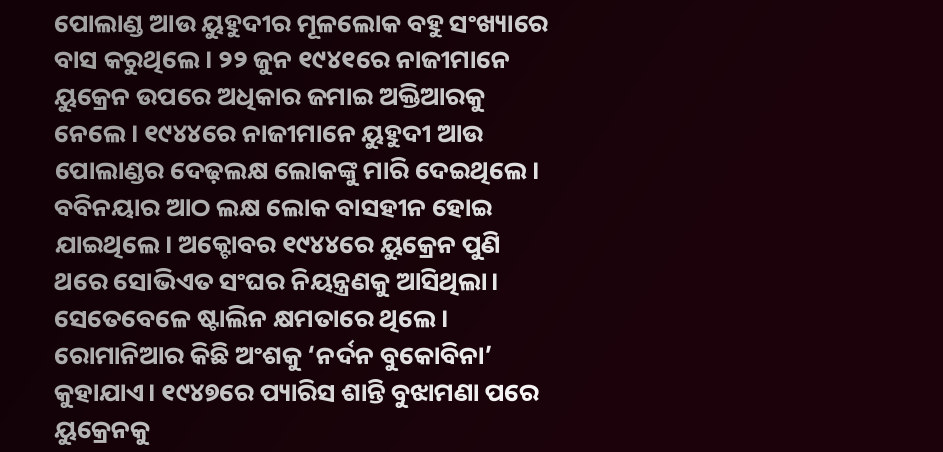ପୋଲାଣ୍ଡ ଆଉ ୟୁହୁଦୀର ମୂଳଲୋକ ବହୁ ସଂଖ୍ୟାରେ ବାସ କରୁଥିଲେ। ୨୨ ଜୁନ ୧୯୪୧ରେ ନାଜୀମାନେ ୟୁକ୍ରେନ ଉପରେ ଅଧିକାର ଜମାଇ ଅକ୍ତିଆରକୁ ନେଲେ। ୧୯୪୪ରେ ନାଜୀମାନେ ୟୁହୁଦୀ ଆଉ ପୋଲାଣ୍ଡର ଦେଢ଼ଲକ୍ଷ ଲୋକଙ୍କୁ ମାରି ଦେଇଥିଲେ। ବବିନୟାର ଆଠ ଲକ୍ଷ ଲୋକ ବାସହୀନ ହୋଇ ଯାଇଥିଲେ। ଅକ୍ଟୋବର ୧୯୪୪ରେ ୟୁକ୍ରେନ ପୁଣି ଥରେ ସୋଭିଏତ ସଂଘର ନିୟନ୍ତ୍ରଣକୁ ଆସିଥିଲା। ସେତେବେଳେ ଷ୍ଟାଲିନ କ୍ଷମତାରେ ଥିଲେ। ରୋମାନିଆର କିଛି ଅଂଶକୁ ‘ନର୍ଦନ ବୁକୋବିନା’ କୁହାଯାଏ। ୧୯୪୭ରେ ପ୍ୟାରିସ ଶାନ୍ତି ବୁଝାମଣା ପରେ ୟୁକ୍ରେନକୁ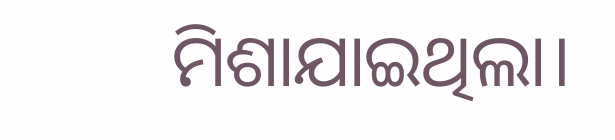ମିଶାଯାଇଥିଲା।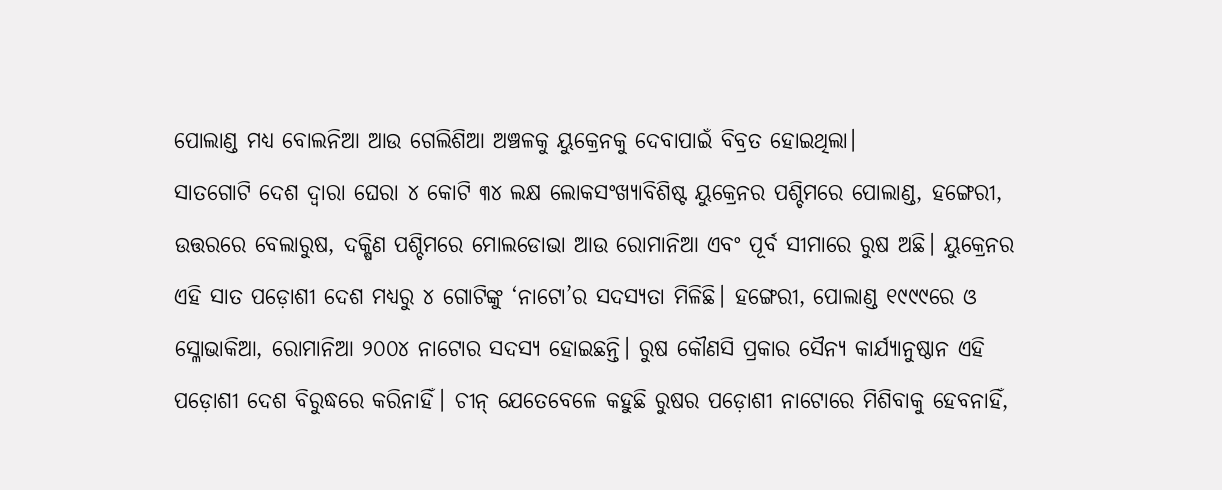ପୋଲାଣ୍ଡ ମଧ୍ୟ ବୋଲନିଆ ଆଉ ଗେଲିଶିଆ ଅଞ୍ଚଳକୁ ୟୁକ୍ରେନକୁ ଦେବାପାଇଁ ବିବ୍ରତ ହୋଇଥିଲା।
ସାତଗୋଟି ଦେଶ ଦ୍ୱାରା ଘେରା ୪ କୋଟି ୩୪ ଲକ୍ଷ ଲୋକସଂଖ୍ୟାବିଶିଷ୍ଟ ୟୁକ୍ରେନର ପଶ୍ଚିମରେ ପୋଲାଣ୍ଡ, ହଙ୍ଗେରୀ, ଉତ୍ତରରେ ବେଲାରୁଷ, ଦକ୍ଷିଣ ପଶ୍ଚିମରେ ମୋଲଡୋଭା ଆଉ ରୋମାନିଆ ଏବଂ ପୂର୍ବ ସୀମାରେ ରୁଷ ଅଛି। ୟୁକ୍ରେନର ଏହି ସାତ ପଡ଼ୋଶୀ ଦେଶ ମଧ୍ୟରୁ ୪ ଗୋଟିଙ୍କୁ ‘ନାଟୋ’ର ସଦସ୍ୟତା ମିଳିଛି। ହଙ୍ଗେରୀ, ପୋଲାଣ୍ଡ ୧୯୯୯ରେ ଓ ସ୍ଳୋଭାକିଆ, ରୋମାନିଆ ୨୦୦୪ ନାଟୋର ସଦସ୍ୟ ହୋଇଛନ୍ତି। ରୁଷ କୌଣସି ପ୍ରକାର ସୈନ୍ୟ କାର୍ଯ୍ୟାନୁଷ୍ଠାନ ଏହି ପଡ଼ୋଶୀ ଦେଶ ବିରୁଦ୍ଧରେ କରିନାହିଁ। ଚୀନ୍‍ ଯେତେବେଳେ କହୁଛି ରୁଷର ପଡ଼ୋଶୀ ନାଟୋରେ ମିଶିବାକୁ ହେବନାହିଁ,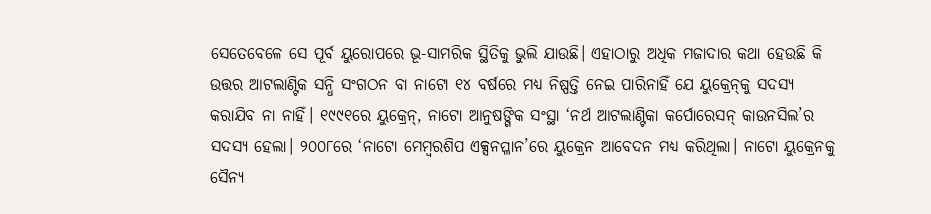ସେତେବେଳେ ସେ ପୂର୍ବ ୟୁରୋପରେ ଭୂ-ସାମରିକ ସ୍ଥିତିକୁ ଭୁଲି ଯାଉଛି। ଏହାଠାରୁ ଅଧିକ ମଜାଦାର କଥା ହେଉଛି କି ଉତ୍ତର ଆଟଲାଣ୍ଟିକ ସନ୍ଧି ସଂଗଠନ ବା ନାଟୋ ୧୪ ବର୍ଷରେ ମଧ୍ୟ ନିଷ୍ପତ୍ତି ନେଇ ପାରିନାହିଁ ଯେ ୟୁକ୍ରେନ୍‍କୁ ସଦସ୍ୟ କରାଯିବ ନା ନାହିଁ। ୧୯୯୧ରେ ୟୁକ୍ରେନ୍‍, ନାଟୋ ଆନୁଷଙ୍ଗିକ ସଂସ୍ଥା ‘ନର୍ଥ ଆଟଲାଣ୍ଟିକା କର୍ପୋରେସନ୍‍ କାଉନସିଲ’ର ସଦସ୍ୟ ହେଲା। ୨୦୦୮ରେ ‘ନାଟୋ ମେମ୍ବରଶିପ ଏକ୍ସନପ୍ଳାନ’ରେ ୟୁକ୍ରେନ ଆବେଦନ ମଧ୍ୟ କରିଥିଲା। ନାଟୋ ୟୁକ୍ରେନକୁ ସୈନ୍ୟ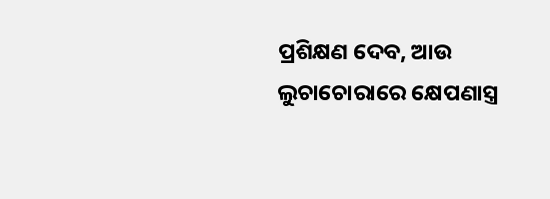ପ୍ରଶିକ୍ଷଣ ଦେବ, ଆଉ ଲୁଚାଚୋରାରେ କ୍ଷେପଣାସ୍ତ୍ର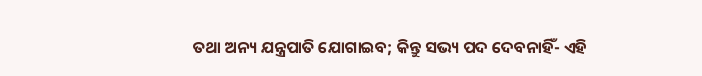ତଥା ଅନ୍ୟ ଯନ୍ତ୍ରପାତି ଯୋଗାଇବ; କିନ୍ତୁ ସଭ୍ୟ ପଦ ଦେବନାହିଁ- ଏହି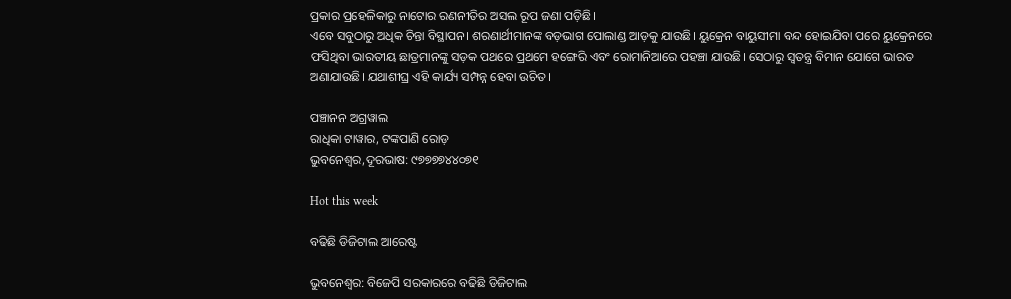ପ୍ରକାର ପ୍ରହେଳିକାରୁ ନାଟୋର ରଣନୀତିର ଅସଲ ରୂପ ଜଣା ପଡ଼ିଛି।
ଏବେ ସବୁଠାରୁ ଅଧିକ ଚିନ୍ତା ବିସ୍ଥାପନ। ଶରଣାର୍ଥୀମାନଙ୍କ ବଡ଼ଭାଗ ପୋଲାଣ୍ଡ ଆଡ଼କୁ ଯାଉଛି। ୟୁକ୍ରେନ ବାୟୁସୀମା ବନ୍ଦ ହୋଇଯିବା ପରେ ୟୁକ୍ରେନରେ ଫସିଥିବା ଭାରତୀୟ ଛାତ୍ରମାନଙ୍କୁ ସଡ଼କ ପଥରେ ପ୍ରଥମେ ହଙ୍ଗେ‌ରି ଏବଂ ରୋମାନିଆରେ ପହଞ୍ଚା ଯାଉଛି। ସେଠାରୁ ସ୍ୱତନ୍ତ୍ର ବିମାନ ଯୋଗେ ଭାରତ ଅଣାଯାଉଛି। ଯଥାଶୀଘ୍ର ଏହି କାର୍ଯ୍ୟ ସମ୍ପନ୍ନ ହେବା ଉଚିତ।

ପଞ୍ଚାନନ ଅଗ୍ରୱାଲ
ରାଧିକା ଟାୱାର, ଟଙ୍କପାଣି ରୋଡ଼
ଭୁବନେଶ୍ବର,ଦୂରଭାଷ: ୯୭୭୭୭୪୪୦୭୧

Hot this week

ବଢିଛି ଡିଜିଟାଲ ଆରେଷ୍ଟ

ଭୁବନେଶ୍ଵର: ବିଜେପି ସରକାରରେ ବଢିଛି ଡିଜିଟାଲ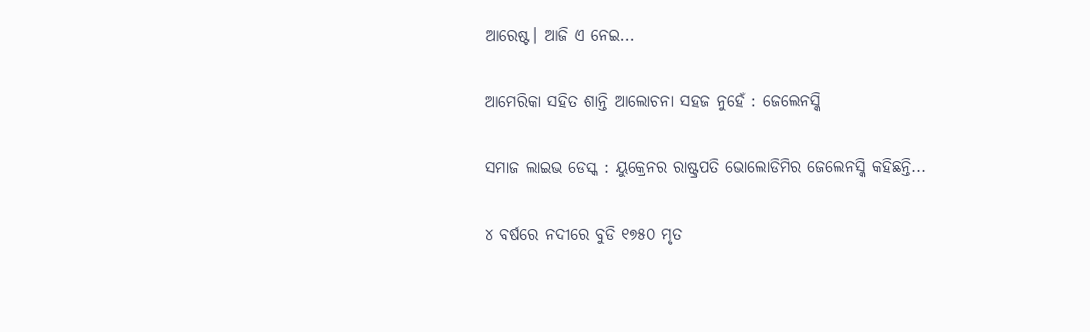ଆରେଷ୍ଟ। ଆଜି ଏ ନେଇ...

ଆମେରିକା ସହିତ ଶାନ୍ତି ଆଲୋଚନା ସହଜ ନୁହେଁ : ଜେଲେନସ୍କି

ସମାଜ ଲାଇଭ ଡେସ୍କ : ୟୁକ୍ରେନର ରାଷ୍ଟ୍ରପତି ଭୋଲୋଡିମିର ଜେଲେନସ୍କି କହିଛନ୍ତି...

୪ ବର୍ଷରେ ନଦୀରେ ବୁଡି ୧୭୫୦ ମୃତ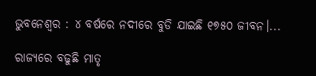ଭୁବନେଶ୍ଵର : ୪ ବର୍ଷରେ ନଦୀରେ ବୁଡି ଯାଇଛି ୧୭୫୦ ଜୀବନ।...

ରାଜ୍ୟରେ ବଢୁଛି ମାତୃ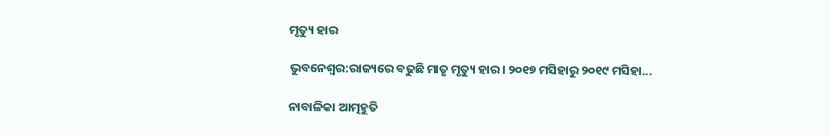ମୃତ୍ୟୁ ହାର

ଭୁବନେଶ୍ଵର:ରାଜ୍ୟରେ ବଢୁଛି ମାତୃ ମୃତ୍ୟୁ ହାର। ୨୦୧୭ ମସିହାରୁ ୨୦୧୯ ମସିହା...

ନାବାଳିକା ଆତ୍ମହୁତି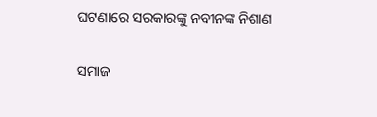ଘଟଣାରେ ସରକାରଙ୍କୁ ନବୀନଙ୍କ ନିଶାଣ

ସମାଜ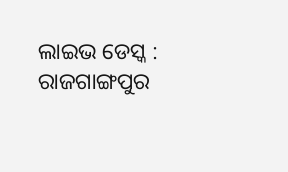ଲାଇଭ ଡେସ୍କ : ରାଜଗାଙ୍ଗପୁର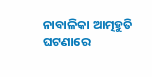ନାବାଳିକା ଆତ୍ମହୁତି ଘଟଣାରେ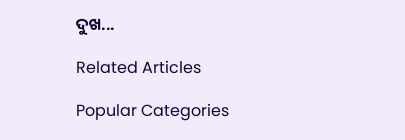ଦୁଖ...

Related Articles

Popular Categories